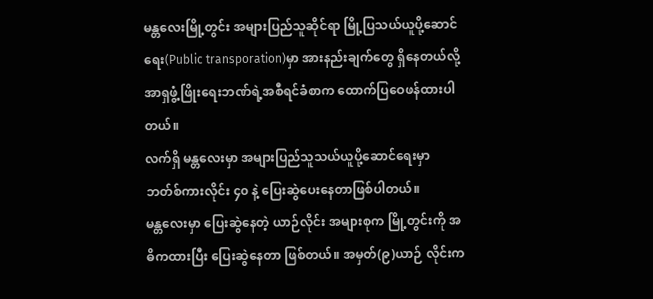မန္တလေးမြို့တွင်း အများပြည်သူဆိုင်ရာ မြို့ပြသယ်ယူပို့ဆောင်ရေး(Public transporation)မှာ အားနည်းချက်တွေ ရှိနေတယ်လို့ အာရှဖွံ့ဖြိုးရေးဘဏ်ရဲ့အစီရင်ခံစာက ထောက်ပြဝေဖန်ထားပါတယ်။
လက်ရှိ မန္တလေးမှာ အများပြည်သူသယ်ယူပို့ဆောင်ရေးမှာ ဘတ်စ်ကားလိုင်း ၄၀ နဲ့ ပြေးဆွဲပေးနေတာဖြစ်ပါတယ်။
မန္တလေးမှာ ပြေးဆွဲနေတဲ့ ယာဉ်လိုင်း အများစုက မြို့တွင်းကို အဓိကထားပြီး ပြေးဆွဲနေတာ ဖြစ်တယ်။ အမှတ်(၉)ယာဉ် လိုင်းက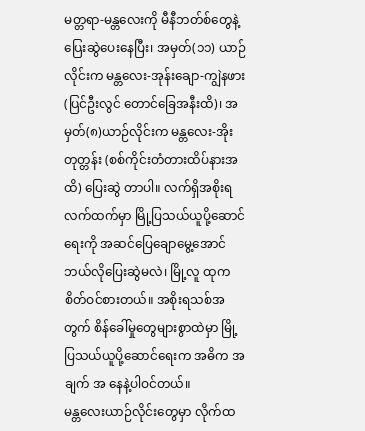မတ္တရာ-မန္တလေးကို မီနီဘတ်စ်တွေနဲ့ ပြေးဆွဲပေးနေပြီး၊ အမှတ်(၁၁) ယာဉ်လိုင်းက မန္တလေး-အုန်းချော-ကျွဲနဖား (ပြင်ဦးလွင် တောင်ခြေအနီးထိ)၊ အမှတ်(၈)ယာဉ်လိုင်းက မန္တလေး-အိုးတုတ္တန်း (စစ်ကိုင်းတံတားထိပ်နားအထိ) ပြေးဆွဲ တာပါ။ လက်ရှိအစိုးရ လက်ထက်မှာ မြို့ပြသယ်ယူပို့ဆောင်ရေးကို အဆင်ပြေချောမွေ့အောင် ဘယ်လိုပြေးဆွဲမလဲ၊ မြို့လူ ထုက စိတ်ဝင်စားတယ်။ အစိုးရသစ်အတွက် စိန်ခေါ်မှုတွေများစွာထဲမှာ မြို့ပြသယ်ယူပို့ဆောင်ရေးက အဓိက အချက် အ နေနဲ့ပါဝင်တယ်။
မန္တလေးယာဉ်လိုင်းတွေမှာ လိုက်ထ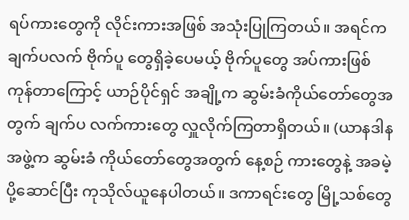ရပ်ကားတွေကို လိုင်းကားအဖြစ် အသုံးပြုကြတယ်။ အရင်က ချက်ပလက် ဗိုက်ပူ တွေရှိခဲ့ပေမယ့် ဗိုက်ပူတွေ အပ်ကားဖြစ်ကုန်တာကြောင့် ယာဉ်ပိုင်ရှင် အချို့က ဆွမ်းခံကိုယ်တော်တွေအတွက် ချက်ပ လက်ကားတွေ လှူလိုက်ကြတာရှိတယ်။ (ယာနဒါနအဖွဲ့က ဆွမ်းခံ ကိုယ်တော်တွေအတွက် နေ့စဉ် ကားတွေနဲ့ အခမဲ့ ပို့ဆောင်ပြီး ကုသိုလ်ယူနေပါတယ်။ ဒကာရင်းတွေ မြို့သစ်တွေ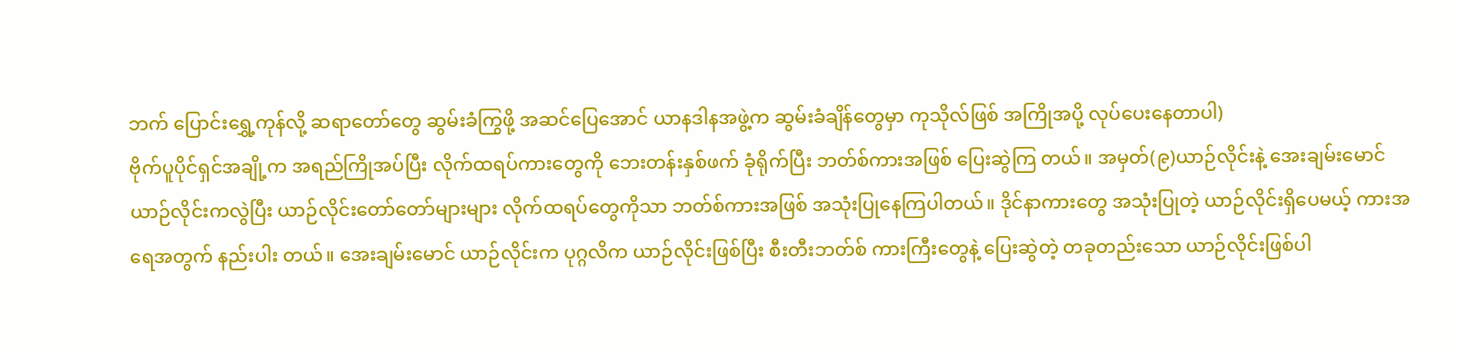ဘက် ပြောင်းရွှေ့ကုန်လို့ ဆရာတော်တွေ ဆွမ်းခံကြွဖို့ အဆင်ပြေအောင် ယာနဒါနအဖွဲ့က ဆွမ်းခံချိန်တွေမှာ ကုသိုလ်ဖြစ် အကြိုအပို့ လုပ်ပေးနေတာပါ)
ဗိုက်ပူပိုင်ရှင်အချို့က အရည်ကြိုအပ်ပြီး လိုက်ထရပ်ကားတွေကို ဘေးတန်းနှစ်ဖက် ခုံရိုက်ပြီး ဘတ်စ်ကားအဖြစ် ပြေးဆွဲကြ တယ်။ အမှတ်(၉)ယာဉ်လိုင်းနဲ့ အေးချမ်းမောင်ယာဉ်လိုင်းကလွဲပြီး ယာဉ်လိုင်းတော်တော်များများ လိုက်ထရပ်တွေကိုသာ ဘတ်စ်ကားအဖြစ် အသုံးပြုနေကြပါတယ်။ ဒိုင်နာကားတွေ အသုံးပြုတဲ့ ယာဉ်လိုင်းရှိပေမယ့် ကားအရေအတွက် နည်းပါး တယ်။ အေးချမ်းမောင် ယာဉ်လိုင်းက ပုဂ္ဂလိက ယာဉ်လိုင်းဖြစ်ပြီး စီးတီးဘတ်စ် ကားကြီးတွေနဲ့ ပြေးဆွဲတဲ့ တခုတည်းသော ယာဉ်လိုင်းဖြစ်ပါ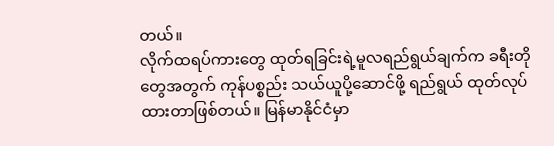တယ်။
လိုက်ထရပ်ကားတွေ ထုတ်ရခြင်းရဲ့မူလရည်ရွယ်ချက်က ခရီးတိုတွေအတွက် ကုန်ပစ္စည်း သယ်ယူပို့ဆောင်ဖို့ ရည်ရွယ် ထုတ်လုပ်ထားတာဖြစ်တယ်။ မြန်မာနိုင်ငံမှာ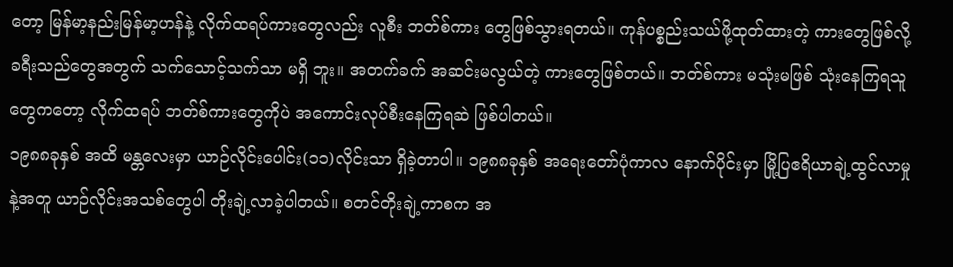တော့ မြန်မာ့နည်းမြန်မာ့ဟန်နဲ့ လိုက်ထရပ်ကားတွေလည်း လူစီး ဘတ်စ်ကား တွေဖြစ်သွားရတယ်။ ကုန်ပစ္စည်းသယ်ဖို့ထုတ်ထားတဲ့ ကားတွေဖြစ်လို့ ခရီးသည်တွေအတွက် သက်သောင့်သက်သာ မရှိ ဘူး။ အတက်ခက် အဆင်းမလွယ်တဲ့ ကားတွေဖြစ်တယ်။ ဘတ်စ်ကား မသုံးမဖြစ် သုံးနေကြရသူတွေကတော့ လိုက်ထရပ် ဘတ်စ်ကားတွေကိုပဲ အကောင်းလုပ်စီးနေကြရဆဲ ဖြစ်ပါတယ်။
၁၉၈၈ခုနှစ် အထိ မန္တလေးမှာ ယာဉ်လိုင်းပေါင်း(၁၁)လိုင်းသာ ရှိခဲ့တာပါ။ ၁၉၈၈ခုနှစ် အရေးတော်ပုံကာလ နောက်ပိုင်းမှာ မြို့ပြဧရိယာချဲ့ထွင်လာမှုနဲ့အတူ ယာဉ်လိုင်းအသစ်တွေပါ တိုးချဲ့လာခဲ့ပါတယ်။ စတင်တိုးချဲ့ကာစက အ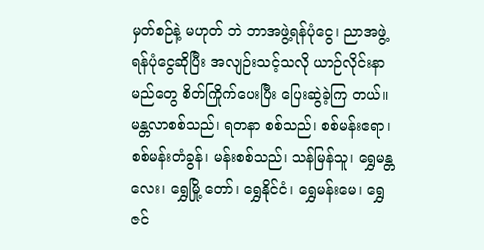မှတ်စဉ်နဲ့ မဟုတ် ဘဲ ဘာအဖွဲ့ရန်ပုံငွေ၊ ညာအဖွဲ့ရန်ပုံငွေဆိုပြီး အလျဉ်းသင့်သလို ယာဉ်လိုင်းနာမည်တွေ စိတ်ကြိုက်ပေးပြီး ပြေးဆွဲခဲ့ကြ တယ်။
မန္တလာစစ်သည်၊ ရတနာ စစ်သည်၊ စစ်မန်းဧရာ၊ စစ်မန်းတံခွန်၊ မန်းစစ်သည်၊ သန်မြန်သူ၊ ရွှေမန္တလေး၊ ရွှေမြို့ တော်၊ ရွှေနိုင်ငံ၊ ရွှေမန်းမေ၊ ရွှေဇင်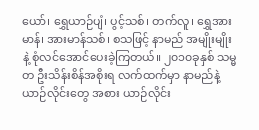ယော်၊ ရွှေယာဉ်ပျံ၊ ပွင့်သစ်၊ တက်လူ၊ ရွှေအားမာန်၊ အားမာန်သစ်၊ စသဖြင့် နာမည် အမျိုးမျိုးနဲ့ စုံလင်အောင်ပေးခဲ့ကြတယ်။ ၂၀၁၀ခုနှစ် သမ္မတ ဦးသိန်းစိန်အစိုးရ လက်ထက်မှာ နာမည်နဲ့ ယာဉ်လိုင်းတွေ အစား ယာဉ်လိုင်း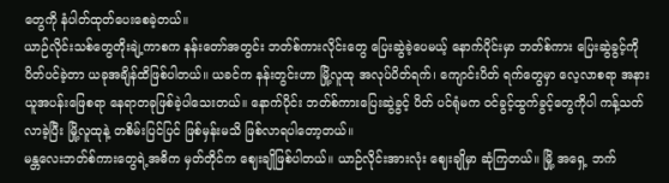တွေကို နံပါတ်ထုတ်ပေးစေခဲ့တယ်။
ယာဉ်လိုင်းသစ်တွေတိုးချဲ့ကာစက နန်းတော်အတွင်း ဘတ်စ်ကားလိုင်းတွေ ပြေးဆွဲခဲ့ပေမယ့် နောက်ပိုင်းမှာ ဘတ်စ်ကား ပြေးဆွဲခွင့်ကို ပိတ်ပင်ခဲ့တာ ယခုအချိန်ထိဖြစ်ပါတယ်။ ယခင်က နန်းတွင်းဟာ မြို့လူထု အလုပ်ပိတ်ရက်၊ ကျောင်းပိတ် ရက်တွေမှာ လေ့လာစရာ အနားယူအပန်းဖြေစရာ နေရာတခုဖြစ်ခဲ့ပါသေးတယ်။ နောက်ပိုင်း ဘတ်စ်ကားပြေးဆွဲခွင့် ပိတ် ပင်ရုံမက ဝင်ခွင့်ထွက်ခွင့်တွေကိုပါ ကန့်သတ်လာခဲ့ပြီး မြို့လူထုနဲ့ တစိမ်းပြင်ပြင် ဖြစ်မှန်းမသိ ဖြစ်လာရပါတော့တယ်။
မန္တလေးဘတ်စ်ကားတွေရဲ့အဓိက မှတ်တိုင်က ဈေးချိုဖြစ်ပါတယ်။ ယာဉ်လိုင်းအားလုံး ဈေးချိုမှာ ဆုံကြတယ်။ မြို့ အရှေ့ ဘက်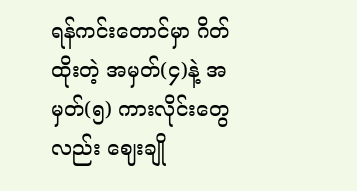ရန်ကင်းတောင်မှာ ဂိတ်ထိုးတဲ့ အမှတ်(၄)နဲ့ အမှတ်(၅) ကားလိုင်းတွေလည်း ဈေးချို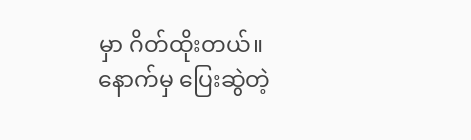မှာ ဂိတ်ထိုးတယ်။ နောက်မှ ပြေးဆွဲတဲ့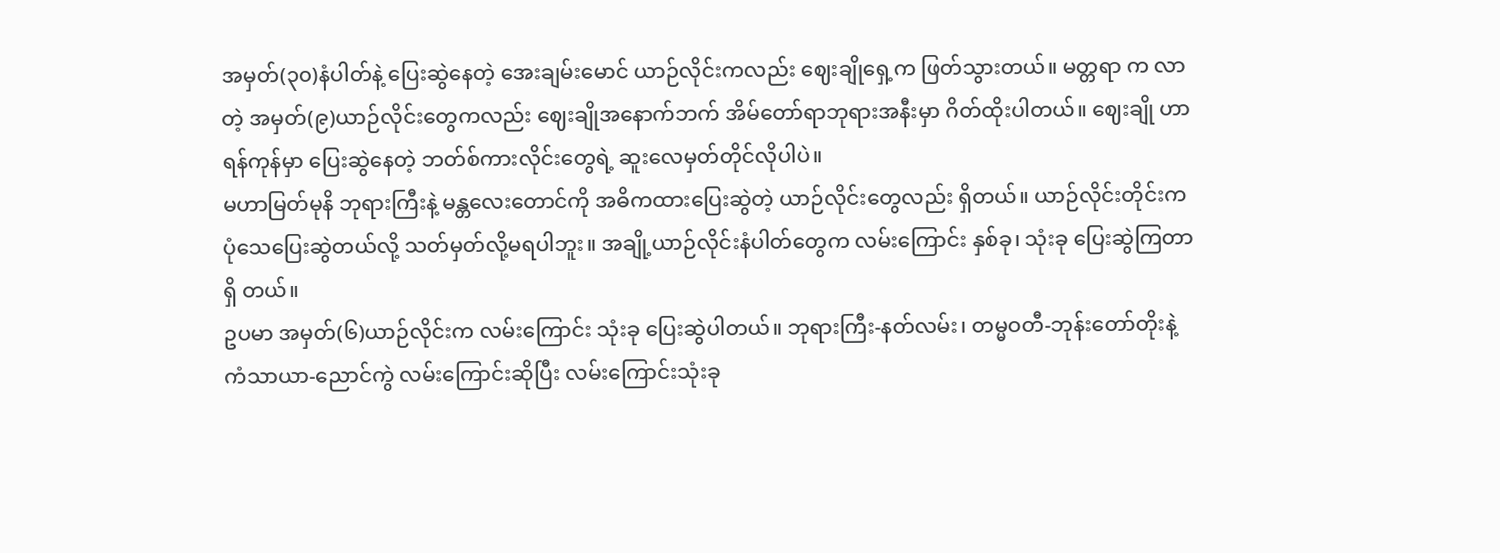အမှတ်(၃၀)နံပါတ်နဲ့ ပြေးဆွဲနေတဲ့ အေးချမ်းမောင် ယာဉ်လိုင်းကလည်း ဈေးချိုရှေ့က ဖြတ်သွားတယ်။ မတ္တရာ က လာတဲ့ အမှတ်(၉)ယာဉ်လိုင်းတွေကလည်း ဈေးချိုအနောက်ဘက် အိမ်တော်ရာဘုရားအနီးမှာ ဂိတ်ထိုးပါတယ်။ ဈေးချို ဟာ ရန်ကုန်မှာ ပြေးဆွဲနေတဲ့ ဘတ်စ်ကားလိုင်းတွေရဲ့ ဆူးလေမှတ်တိုင်လိုပါပဲ။
မဟာမြတ်မုနိ ဘုရားကြီးနဲ့ မန္တလေးတောင်ကို အဓိကထားပြေးဆွဲတဲ့ ယာဉ်လိုင်းတွေလည်း ရှိတယ်။ ယာဉ်လိုင်းတိုင်းက ပုံသေပြေးဆွဲတယ်လို့ သတ်မှတ်လို့မရပါဘူး။ အချို့ယာဉ်လိုင်းနံပါတ်တွေက လမ်းကြောင်း နှစ်ခု၊ သုံးခု ပြေးဆွဲကြတာရှိ တယ်။
ဥပမာ အမှတ်(၆)ယာဉ်လိုင်းက လမ်းကြောင်း သုံးခု ပြေးဆွဲပါတယ်။ ဘုရားကြီး-နတ်လမ်း၊ တမ္မဝတီ-ဘုန်းတော်တိုးနဲ့ ကံသာယာ-ညောင်ကွဲ လမ်းကြောင်းဆိုပြီး လမ်းကြောင်းသုံးခု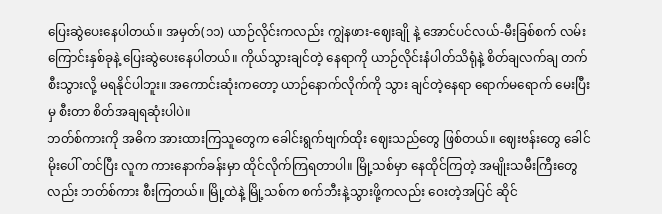ပြေးဆွဲပေးနေပါတယ်။ အမှတ်(၁၁) ယာဉ်လိုင်းကလည်း ကျွဲနဖား-ဈေးချို နဲ့ အောင်ပင်လယ်-မီးခြစ်စက် လမ်းကြောင်းနှစ်ခုနဲ့ ပြေးဆွဲပေးနေပါတယ်။ ကိုယ်သွားချင်တဲ့ နေရာကို ယာဉ်လိုင်းနံပါတ်သိရုံနဲ့ စိတ်ချလက်ချ တက်စီးသွားလို့ မရနိုင်ပါဘူး။ အကောင်းဆုံးကတော့ ယာဉ်နောက်လိုက်ကို သွား ချင်တဲ့နေရာ ရောက်မရောက် မေးပြီးမှ စီးတာ စိတ်အချရဆုံးပါပဲ။
ဘတ်စ်ကားကို အဓိက အားထားကြသူတွေက ခေါင်းရွက်ဗျက်ထိုး ဈေးသည်တွေ ဖြစ်တယ်။ ဈေးဗန်းတွေ ခေါင်မိုးပေါ် တင်ပြီး လူက ကားနောက်ခန်းမှာ ထိုင်လိုက်ကြရတာပါ။ မြို့သစ်မှာ နေထိုင်ကြတဲ့ အမျိုးသမီးကြီးတွေလည်း ဘတ်စ်ကား စီးကြတယ်။ မြို့ထဲနဲ့ မြို့သစ်က စက်ဘီးနဲ့သွားဖို့ကလည်း ဝေးတဲ့အပြင် ဆိုင်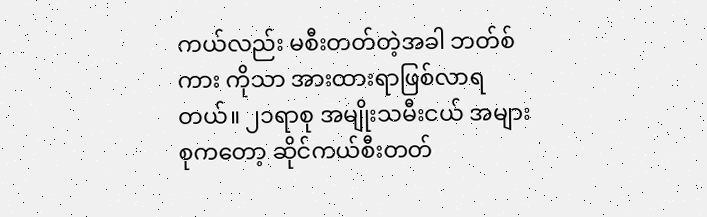ကယ်လည်း မစီးတတ်တဲ့အခါ ဘတ်စ်ကား ကိုသာ အားထားရာဖြစ်လာရတယ်။ ၂၁ရာစု အမျိုးသမီးငယ် အများစုကတော့ ဆိုင်ကယ်စီးတတ်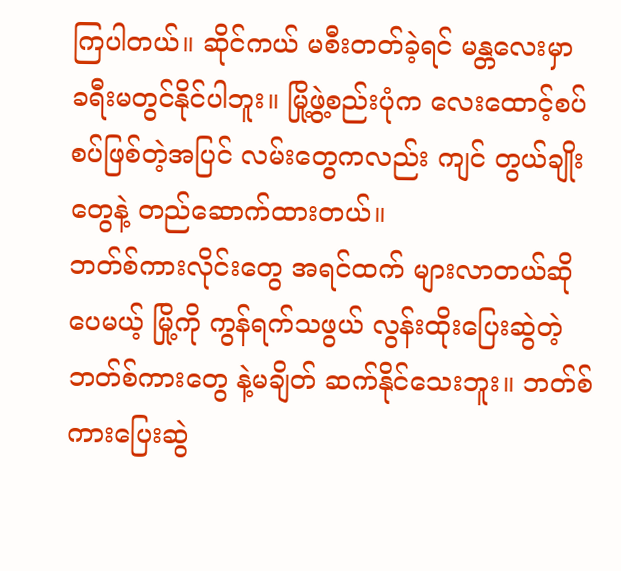ကြပါတယ်။ ဆိုင်ကယ် မစီးတတ်ခဲ့ရင် မန္တလေးမှာ ခရီးမတွင်နိုင်ပါဘူး။ မြို့ဖွဲ့စည်းပုံက လေးထောင့်စပ်စပ်ဖြစ်တဲ့အပြင် လမ်းတွေကလည်း ကျင် တွယ်ချိုးတွေနဲ့ တည်ဆောက်ထားတယ်။
ဘတ်စ်ကားလိုင်းတွေ အရင်ထက် များလာတယ်ဆိုပေမယ့် မြို့ကို ကွန်ရက်သဖွယ် လွန်းထိုးပြေးဆွဲတဲ့ ဘတ်စ်ကားတွေ နဲ့မချိတ် ဆက်နိုင်သေးဘူး။ ဘတ်စ်ကားပြေးဆွဲ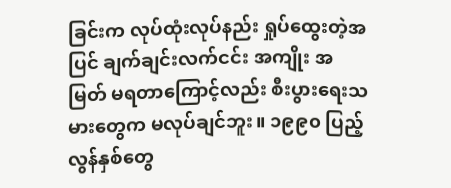ခြင်းက လုပ်ထုံးလုပ်နည်း ရှုပ်ထွေးတဲ့အပြင် ချက်ချင်းလက်ငင်း အကျိုး အမြတ် မရတာကြောင့်လည်း စီးပွားရေးသမားတွေက မလုပ်ချင်ဘူး။ ၁၉၉၀ ပြည့်လွန်နှစ်တွေ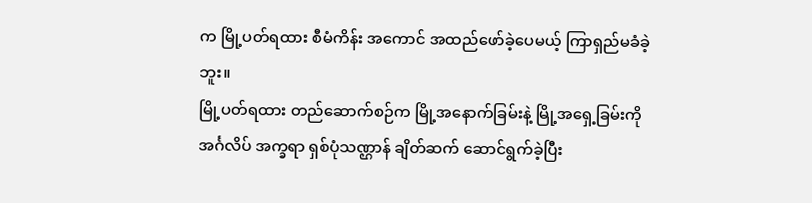က မြို့ပတ်ရထား စီမံကိန်း အကောင် အထည်ဖော်ခဲ့ပေမယ့် ကြာရှည်မခံခဲ့ဘူး။
မြို့ပတ်ရထား တည်ဆောက်စဉ်က မြို့အနောက်ခြမ်းနဲ့ မြို့အရှေ့ခြမ်းကို အင်္ဂလိပ် အက္ခရာ ရှစ်ပုံသဏ္ဌာန် ချိတ်ဆက် ဆောင်ရွက်ခဲ့ပြီး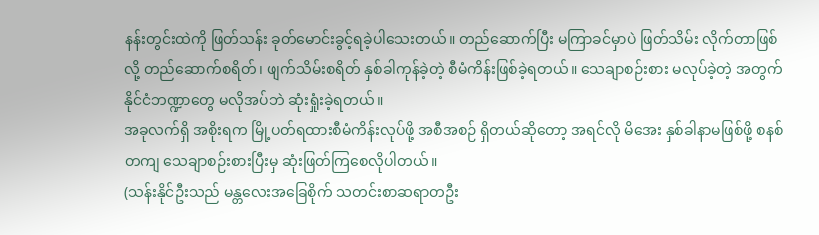နန်းတွင်းထဲကို ဖြတ်သန်း ခုတ်မောင်းခွင့်ရခဲ့ပါသေးတယ်။ တည်ဆောက်ပြီး မကြာခင်မှာပဲ ဖြတ်သိမ်း လိုက်တာဖြစ်လို့ တည်ဆောက်စရိတ်၊ ဖျက်သိမ်းစရိတ် နှစ်ခါကုန်ခဲ့တဲ့ စီမံကိန်းဖြစ်ခဲ့ရတယ်။ သေချာစဉ်းစား မလုပ်ခဲ့တဲ့ အတွက် နိုင်ငံဘဏ္ဍာတွေ မလိုအပ်ဘဲ ဆုံးရှုံးခဲ့ရတယ်။
အခုလက်ရှိ အစိုးရက မြို့ပတ်ရထားစီမံကိန်းလုပ်ဖို့ အစီအစဉ် ရှိတယ်ဆိုတော့ အရင်လို မိအေး နှစ်ခါနာမဖြစ်ဖို့ စနစ်တကျ သေချာစဉ်းစားပြီးမှ ဆုံးဖြတ်ကြစေလိုပါတယ်။
(သန်းနိုင်ဦးသည် မန္တလေးအခြေစိုက် သတင်းစာဆရာတဦး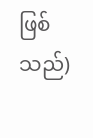ဖြစ်သည်)